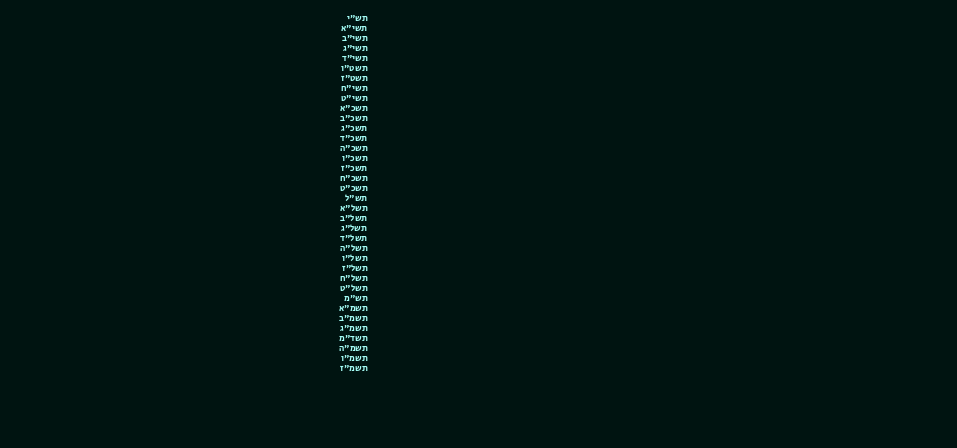תש"י
תשי"א
תשי"ב
תשי"ג
תשי"ד
תשט"ו
תשט"ז
תשי"ח
תשי"ט
תשכ"א
תשכ"ב
תשכ"ג
תשכ"ד
תשכ"ה
תשכ"ו
תשכ"ז
תשכ"ח
תשכ"ט
תש"ל
תשל"א
תשל"ב
תשל"ג
תשל"ד
תשל"ה
תשל"ו
תשל"ז
תשל"ח
תשל"ט
תש"מ
תשמ"א
תשמ"ב
תשמ"ג
תשד"מ
תשמ"ה
תשמ"ו
תשמ"ז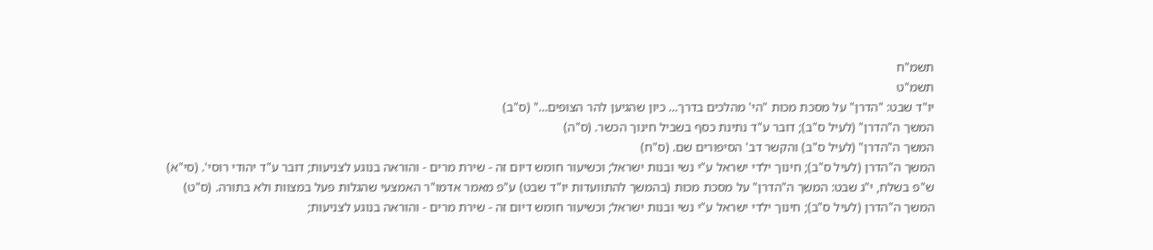תשמ"ח
תשמ"ט
יו"ד שבט: "הדרן" על מסכת מכות "הי' מהלכים בדרך… כיון שהגיען להר הצופים…" (ס"ב)
המשך ה"הדרן" (לעיל ס"ב); דובר ע"ד נתינת כסף בשביל חינוך הכשר. (ס"ה)
המשך ה"הדרן" (לעיל ס"ב) והקשר דב' הסיפורים שם. (ס"ח)
המשך ה"הדרן (לעיל ס"ב); חינוך ילדי ישראל ע"י נשי ובנות ישראל; וכשיעור חומש דיום זה - שירת מרים - והוראה בנוגע לצניעות; דובר ע"ד יהודי רוסי'. (סי"א)
ש"פ בשלח, י"ג שבט: המשך ה"הדרן" על מסכת מכות (בהמשך להתוועדות יו"ד שבט) ע"פ מאמר אדמו"ר האמצעי שהגלות פעל במצוות ולא בתורה. (ס"ט)
המשך ה"הדרן (לעיל ס"ב); חינוך ילדי ישראל ע"י נשי ובנות ישראל; וכשיעור חומש דיום זה - שירת מרים - והוראה בנוגע לצניעות;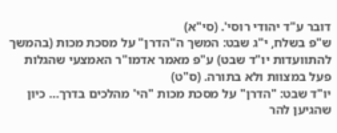דובר ע"ד יהודי רוסי'. (סי"א)
ש"פ בשלח, י"ג שבט: המשך ה"הדרן" על מסכת מכות (בהמשך להתוועדות יו"ד שבט) ע"פ מאמר אדמו"ר האמצעי שהגלות פעל במצוות ולא בתורה. (ס"ט)
יו"ד שבט: "הדרן" על מסכת מכות "הי' מהלכים בדרך… כיון שהגיען להר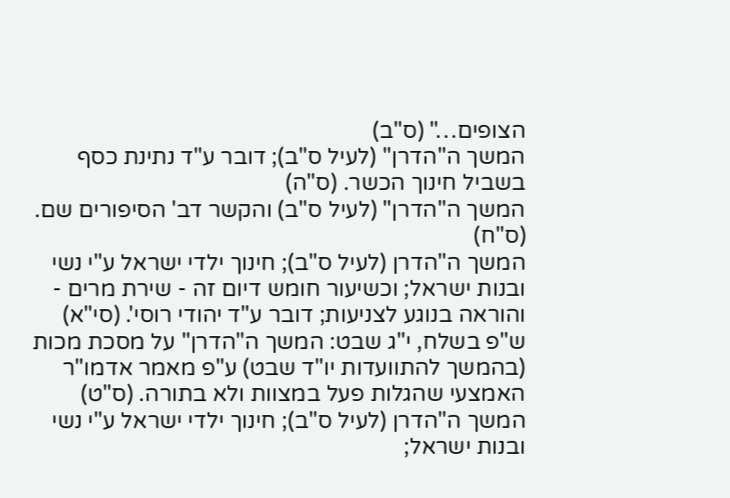הצופים…" (ס"ב)
המשך ה"הדרן" (לעיל ס"ב); דובר ע"ד נתינת כסף בשביל חינוך הכשר. (ס"ה)
המשך ה"הדרן" (לעיל ס"ב) והקשר דב' הסיפורים שם. (ס"ח)
המשך ה"הדרן (לעיל ס"ב); חינוך ילדי ישראל ע"י נשי ובנות ישראל; וכשיעור חומש דיום זה - שירת מרים - והוראה בנוגע לצניעות; דובר ע"ד יהודי רוסי'. (סי"א)
ש"פ בשלח, י"ג שבט: המשך ה"הדרן" על מסכת מכות (בהמשך להתוועדות יו"ד שבט) ע"פ מאמר אדמו"ר האמצעי שהגלות פעל במצוות ולא בתורה. (ס"ט)
המשך ה"הדרן (לעיל ס"ב); חינוך ילדי ישראל ע"י נשי ובנות ישראל;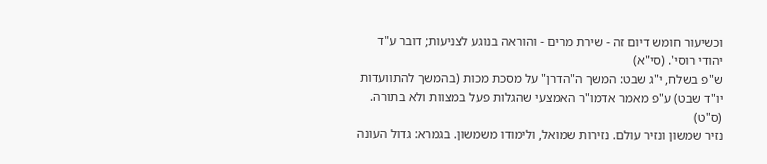וכשיעור חומש דיום זה - שירת מרים - והוראה בנוגע לצניעות; דובר ע"ד יהודי רוסי'. (סי"א)
ש"פ בשלח, י"ג שבט: המשך ה"הדרן" על מסכת מכות (בהמשך להתוועדות יו"ד שבט) ע"פ מאמר אדמו"ר האמצעי שהגלות פעל במצוות ולא בתורה. (ס"ט)
נזיר שמשון ונזיר עולם. נזירות שמואל, ולימודו משמשון. בגמרא: גדול העונה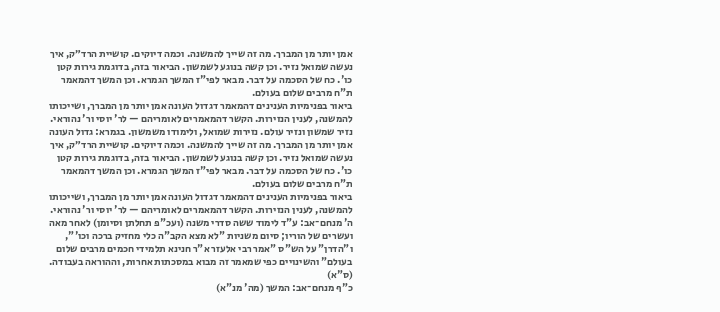אמן יותר מן המברך. מה זה שייך להמשנה. וכמה דיוקים. קושיית הרד״ק, איך נעשה שמואל נזיר. וכן קשה בנוגע לשמשון. הביאור בזה, בדוגמת גירות קטן כו'. כח של הסכמה על דבר. מבאר לפי"ז המשך הגמרא. וכן המשך דהמאמר ת"ח מרבים שלום בעולם.
ביאור בפנימיות הענינים דהמאמר דגדול העונה אמן יותר מן המברך, ושייכותו להמשנה, לענין הנזירות. הקשר דהמאמרים לאומריהם — לר' יוסי ור' נהוראי.
נזיר שמשון ונזיר עולם. נזירות שמואל, ולימודו משמשון. בגמרא: גדול העונה אמן יותר מן המברך. מה זה שייך להמשנה. וכמה דיוקים. קושיית הרד״ק, איך נעשה שמואל נזיר. וכן קשה בנוגע לשמשון. הביאור בזה, בדוגמת גירות קטן כו'. כח של הסכמה על דבר. מבאר לפי"ז המשך הגמרא. וכן המשך דהמאמר ת"ח מרבים שלום בעולם.
ביאור בפנימיות הענינים דהמאמר דגדול העונה אמן יותר מן המברך, ושייכותו להמשנה, לענין הנזירות. הקשר דהמאמרים לאומריהם — לר' יוסי ור' נהוראי.
ה' מנחם־אב: ע"ד לימוד ששה סדרי משנה (ועכ"פ תחלתן וסיומן) לאחר מאה ועשרים של הוריו; סיום משניות "לא מצא הקב"ה כלי מחזיק ברכה וכו'", ו"הדרן" על הש"ס "אמר רבי אלעזר א"ר חנינא תלמידי חכמים מרבים שלום בעולם" והשינויים כפי שמאמר זה מבוא במסכתות אחרות, וההוראה בעבודה. (ס"א)
כ"ף מנחם־אב: המשך (מה' מנ"א)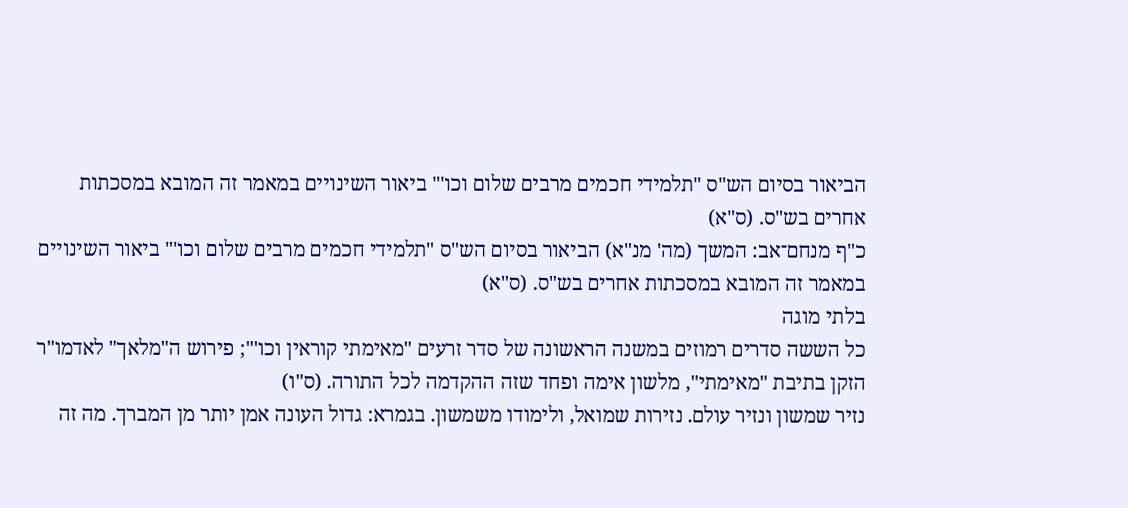הביאור בסיום הש"ס "תלמידי חכמים מרבים שלום וכו'" ביאור השינויים במאמר זה המובא במסכתות אחרים בש"ס. (ס"א)
כ"ף מנחם־אב: המשך (מה' מנ"א) הביאור בסיום הש"ס "תלמידי חכמים מרבים שלום וכו'" ביאור השינויים במאמר זה המובא במסכתות אחרים בש"ס. (ס"א)
בלתי מוגה
כל הששה סדרים רמוזים במשנה הראשונה של סדר זרעים "מאימתי קוראין וכו'"; פירוש ה"מלאך" לאדמו"ר הזקן בתיבת "מאימתי", מלשון אימה ופחד שזה ההקדמה לכל התורה. (ס"ו)
נזיר שמשון ונזיר עולם. נזירות שמואל, ולימודו משמשון. בגמרא: גדול העונה אמן יותר מן המברך. מה זה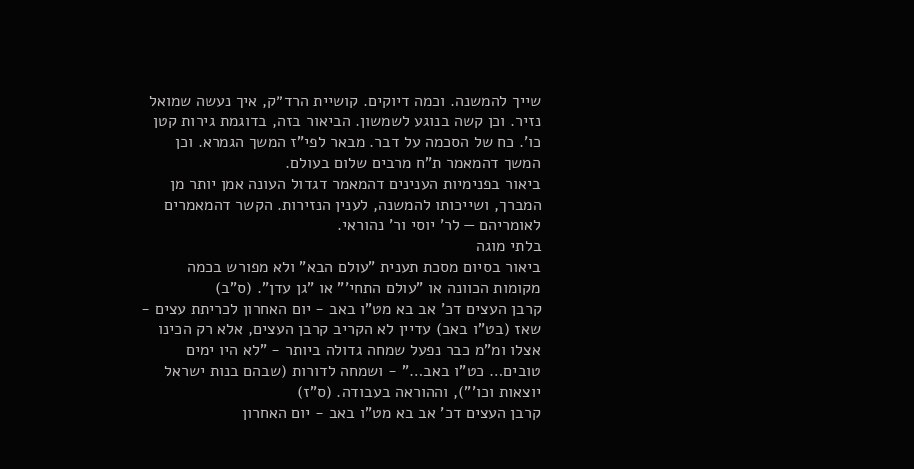שייך להמשנה. וכמה דיוקים. קושיית הרד״ק, איך נעשה שמואל נזיר. וכן קשה בנוגע לשמשון. הביאור בזה, בדוגמת גירות קטן כו'. כח של הסכמה על דבר. מבאר לפי"ז המשך הגמרא. וכן המשך דהמאמר ת"ח מרבים שלום בעולם.
ביאור בפנימיות הענינים דהמאמר דגדול העונה אמן יותר מן המברך, ושייכותו להמשנה, לענין הנזירות. הקשר דהמאמרים לאומריהם — לר' יוסי ור' נהוראי.
בלתי מוגה
ביאור בסיום מסכת תענית "עולם הבא" ולא מפורש בכמה מקומות הכוונה או "עולם התחי'" או "גן עדן". (ס"ב)
קרבן העצים דכ' אב בא מט"ו באב - יום האחרון לכריתת עצים - שאז (בט"ו באב) עדיין לא הקריב קרבן העצים, אלא רק הכינו אצלו ומ"מ כבר נפעל שמחה גדולה ביותר - "לא היו ימים טובים… כט"ו באב…" - ושמחה לדורות (שבהם בנות ישראל יוצאות וכו'"), וההוראה בעבודה. (ס"ז)
קרבן העצים דכ' אב בא מט"ו באב - יום האחרון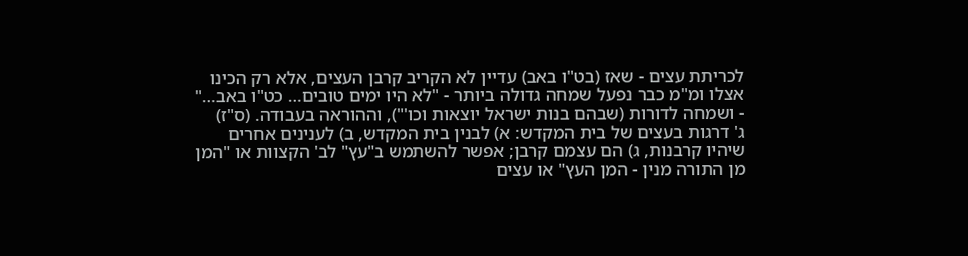לכריתת עצים - שאז (בט"ו באב) עדיין לא הקריב קרבן העצים, אלא רק הכינו אצלו ומ"מ כבר נפעל שמחה גדולה ביותר - "לא היו ימים טובים… כט"ו באב…" - ושמחה לדורות (שבהם בנות ישראל יוצאות וכו'"), וההוראה בעבודה. (ס"ז)
ג' דרגות בעצים של בית המקדש: א) לבנין בית המקדש, ב) לענינים אחרים שיהיו קרבנות, ג) הם עצמם קרבן; אפשר להשתמש ב"עץ" לב' הקצוות או "המן מן התורה מנין - המן העץ" או עצים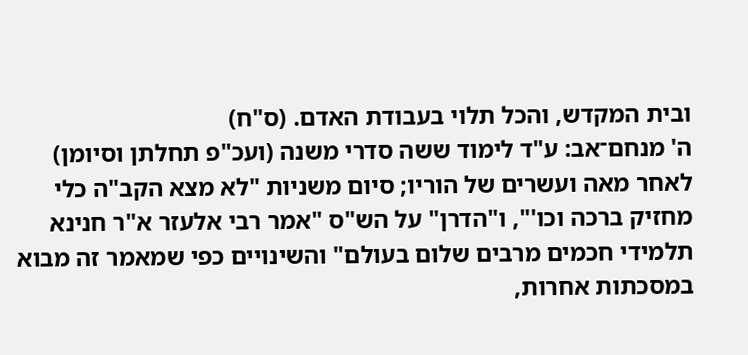ובית המקדש, והכל תלוי בעבודת האדם. (ס"ח)
ה' מנחם־אב: ע"ד לימוד ששה סדרי משנה (ועכ"פ תחלתן וסיומן) לאחר מאה ועשרים של הוריו; סיום משניות "לא מצא הקב"ה כלי מחזיק ברכה וכו'", ו"הדרן" על הש"ס "אמר רבי אלעזר א"ר חנינא תלמידי חכמים מרבים שלום בעולם" והשינויים כפי שמאמר זה מבוא במסכתות אחרות,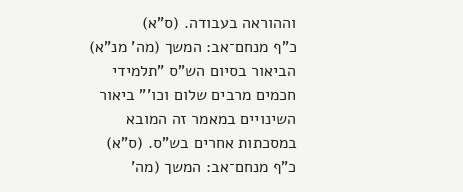וההוראה בעבודה. (ס"א)
כ"ף מנחם־אב: המשך (מה' מנ"א) הביאור בסיום הש"ס "תלמידי חכמים מרבים שלום וכו'" ביאור השינויים במאמר זה המובא במסכתות אחרים בש"ס. (ס"א)
כ"ף מנחם־אב: המשך (מה'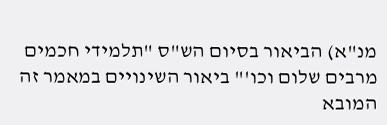מנ"א) הביאור בסיום הש"ס "תלמידי חכמים מרבים שלום וכו'" ביאור השינויים במאמר זה המובא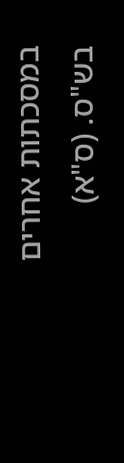במסכתות אחרים בש"ס. (ס"א)